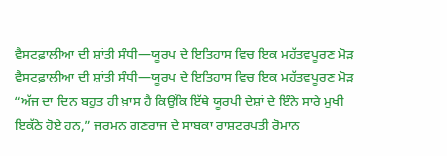ਵੈਸਟਫ਼ਾਲੀਆ ਦੀ ਸ਼ਾਂਤੀ ਸੰਧੀ—ਯੂਰਪ ਦੇ ਇਤਿਹਾਸ ਵਿਚ ਇਕ ਮਹੱਤਵਪੂਰਣ ਮੋੜ
ਵੈਸਟਫ਼ਾਲੀਆ ਦੀ ਸ਼ਾਂਤੀ ਸੰਧੀ—ਯੂਰਪ ਦੇ ਇਤਿਹਾਸ ਵਿਚ ਇਕ ਮਹੱਤਵਪੂਰਣ ਮੋੜ
“ਅੱਜ ਦਾ ਦਿਨ ਬਹੁਤ ਹੀ ਖ਼ਾਸ ਹੈ ਕਿਉਂਕਿ ਇੱਥੇ ਯੂਰਪੀ ਦੇਸ਼ਾਂ ਦੇ ਇੰਨੇ ਸਾਰੇ ਮੁਖੀ ਇਕੱਠੇ ਹੋਏ ਹਨ,” ਜਰਮਨ ਗਣਰਾਜ ਦੇ ਸਾਬਕਾ ਰਾਸ਼ਟਰਪਤੀ ਰੋਮਾਨ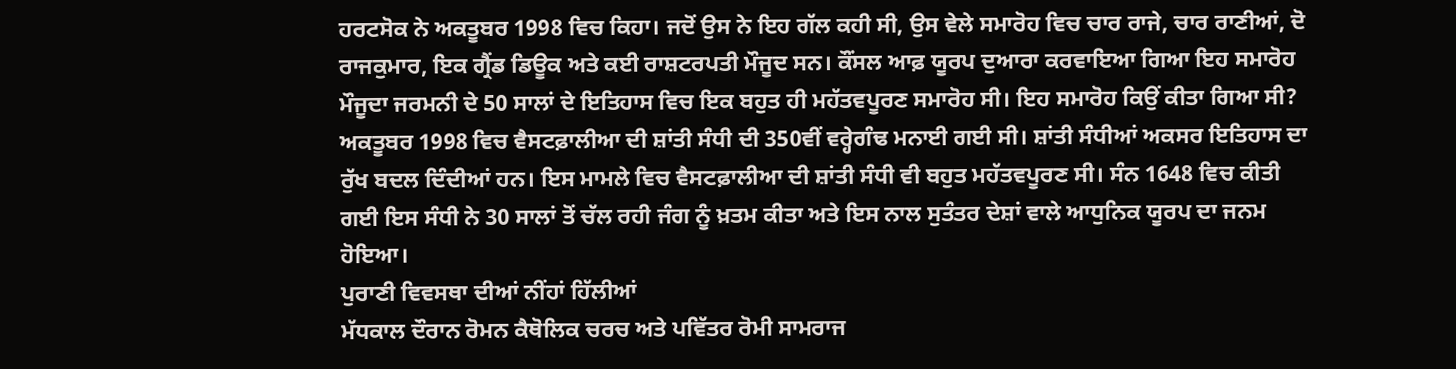ਹਰਟਸੋਕ ਨੇ ਅਕਤੂਬਰ 1998 ਵਿਚ ਕਿਹਾ। ਜਦੋਂ ਉਸ ਨੇ ਇਹ ਗੱਲ ਕਹੀ ਸੀ, ਉਸ ਵੇਲੇ ਸਮਾਰੋਹ ਵਿਚ ਚਾਰ ਰਾਜੇ, ਚਾਰ ਰਾਣੀਆਂ, ਦੋ ਰਾਜਕੁਮਾਰ, ਇਕ ਗ੍ਰੈਂਡ ਡਿਊਕ ਅਤੇ ਕਈ ਰਾਸ਼ਟਰਪਤੀ ਮੌਜੂਦ ਸਨ। ਕੌਂਸਲ ਆਫ਼ ਯੂਰਪ ਦੁਆਰਾ ਕਰਵਾਇਆ ਗਿਆ ਇਹ ਸਮਾਰੋਹ ਮੌਜੂਦਾ ਜਰਮਨੀ ਦੇ 50 ਸਾਲਾਂ ਦੇ ਇਤਿਹਾਸ ਵਿਚ ਇਕ ਬਹੁਤ ਹੀ ਮਹੱਤਵਪੂਰਣ ਸਮਾਰੋਹ ਸੀ। ਇਹ ਸਮਾਰੋਹ ਕਿਉਂ ਕੀਤਾ ਗਿਆ ਸੀ?
ਅਕਤੂਬਰ 1998 ਵਿਚ ਵੈਸਟਫ਼ਾਲੀਆ ਦੀ ਸ਼ਾਂਤੀ ਸੰਧੀ ਦੀ 350ਵੀਂ ਵਰ੍ਹੇਗੰਢ ਮਨਾਈ ਗਈ ਸੀ। ਸ਼ਾਂਤੀ ਸੰਧੀਆਂ ਅਕਸਰ ਇਤਿਹਾਸ ਦਾ ਰੁੱਖ ਬਦਲ ਦਿੰਦੀਆਂ ਹਨ। ਇਸ ਮਾਮਲੇ ਵਿਚ ਵੈਸਟਫ਼ਾਲੀਆ ਦੀ ਸ਼ਾਂਤੀ ਸੰਧੀ ਵੀ ਬਹੁਤ ਮਹੱਤਵਪੂਰਣ ਸੀ। ਸੰਨ 1648 ਵਿਚ ਕੀਤੀ ਗਈ ਇਸ ਸੰਧੀ ਨੇ 30 ਸਾਲਾਂ ਤੋਂ ਚੱਲ ਰਹੀ ਜੰਗ ਨੂੰ ਖ਼ਤਮ ਕੀਤਾ ਅਤੇ ਇਸ ਨਾਲ ਸੁਤੰਤਰ ਦੇਸ਼ਾਂ ਵਾਲੇ ਆਧੁਨਿਕ ਯੂਰਪ ਦਾ ਜਨਮ ਹੋਇਆ।
ਪੁਰਾਣੀ ਵਿਵਸਥਾ ਦੀਆਂ ਨੀਂਹਾਂ ਹਿੱਲੀਆਂ
ਮੱਧਕਾਲ ਦੌਰਾਨ ਰੋਮਨ ਕੈਥੋਲਿਕ ਚਰਚ ਅਤੇ ਪਵਿੱਤਰ ਰੋਮੀ ਸਾਮਰਾਜ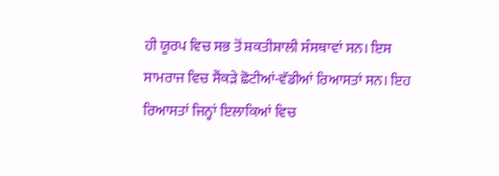ਹੀ ਯੂਰਪ ਵਿਚ ਸਭ ਤੋਂ ਸ਼ਕਤੀਸ਼ਾਲੀ ਸੰਸਥਾਵਾਂ ਸਨ। ਇਸ ਸਾਮਰਾਜ ਵਿਚ ਸੈਂਕੜੇ ਛੋਟੀਆਂ-ਵੱਡੀਆਂ ਰਿਆਸਤਾਂ ਸਨ। ਇਹ ਰਿਆਸਤਾਂ ਜਿਨ੍ਹਾਂ ਇਲਾਕਿਆਂ ਵਿਚ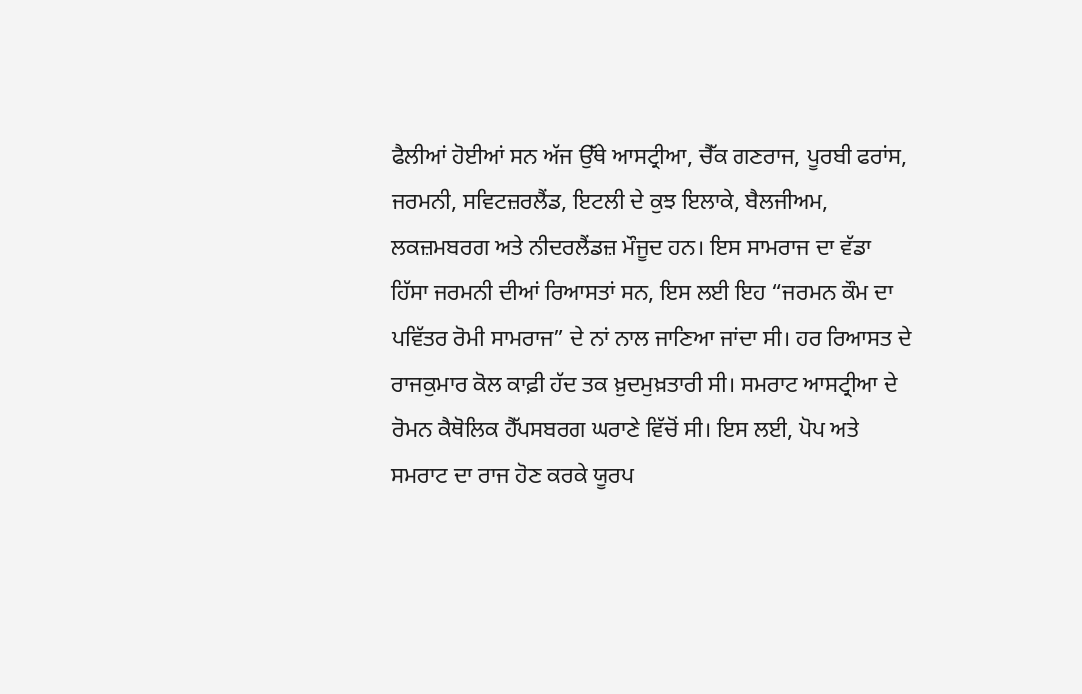ਫੈਲੀਆਂ ਹੋਈਆਂ ਸਨ ਅੱਜ ਉੱਥੇ ਆਸਟ੍ਰੀਆ, ਚੈੱਕ ਗਣਰਾਜ, ਪੂਰਬੀ ਫਰਾਂਸ, ਜਰਮਨੀ, ਸਵਿਟਜ਼ਰਲੈਂਡ, ਇਟਲੀ ਦੇ ਕੁਝ ਇਲਾਕੇ, ਬੈਲਜੀਅਮ, ਲਕਜ਼ਮਬਰਗ ਅਤੇ ਨੀਦਰਲੈਂਡਜ਼ ਮੌਜੂਦ ਹਨ। ਇਸ ਸਾਮਰਾਜ ਦਾ ਵੱਡਾ ਹਿੱਸਾ ਜਰਮਨੀ ਦੀਆਂ ਰਿਆਸਤਾਂ ਸਨ, ਇਸ ਲਈ ਇਹ “ਜਰਮਨ ਕੌਮ ਦਾ ਪਵਿੱਤਰ ਰੋਮੀ ਸਾਮਰਾਜ” ਦੇ ਨਾਂ ਨਾਲ ਜਾਣਿਆ ਜਾਂਦਾ ਸੀ। ਹਰ ਰਿਆਸਤ ਦੇ ਰਾਜਕੁਮਾਰ ਕੋਲ ਕਾਫ਼ੀ ਹੱਦ ਤਕ ਖ਼ੁਦਮੁਖ਼ਤਾਰੀ ਸੀ। ਸਮਰਾਟ ਆਸਟ੍ਰੀਆ ਦੇ ਰੋਮਨ ਕੈਥੋਲਿਕ ਹੈੱਪਸਬਰਗ ਘਰਾਣੇ ਵਿੱਚੋਂ ਸੀ। ਇਸ ਲਈ, ਪੋਪ ਅਤੇ ਸਮਰਾਟ ਦਾ ਰਾਜ ਹੋਣ ਕਰਕੇ ਯੂਰਪ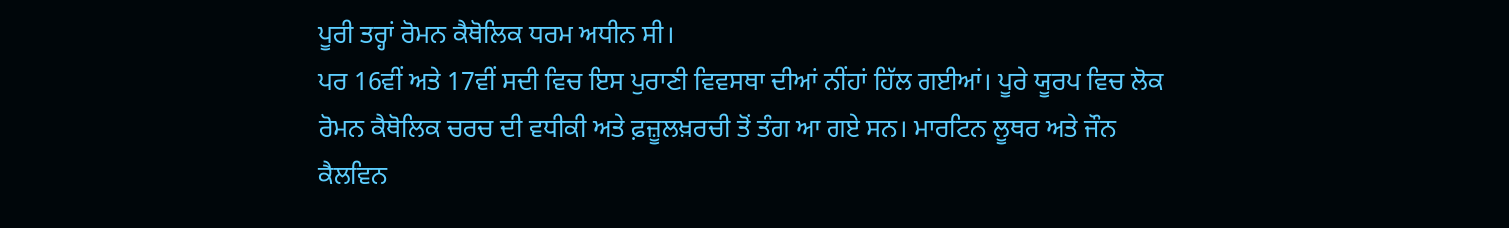ਪੂਰੀ ਤਰ੍ਹਾਂ ਰੋਮਨ ਕੈਥੋਲਿਕ ਧਰਮ ਅਧੀਨ ਸੀ।
ਪਰ 16ਵੀਂ ਅਤੇ 17ਵੀਂ ਸਦੀ ਵਿਚ ਇਸ ਪੁਰਾਣੀ ਵਿਵਸਥਾ ਦੀਆਂ ਨੀਂਹਾਂ ਹਿੱਲ ਗਈਆਂ। ਪੂਰੇ ਯੂਰਪ ਵਿਚ ਲੋਕ ਰੋਮਨ ਕੈਥੋਲਿਕ ਚਰਚ ਦੀ ਵਧੀਕੀ ਅਤੇ ਫ਼ਜ਼ੂਲਖ਼ਰਚੀ ਤੋਂ ਤੰਗ ਆ ਗਏ ਸਨ। ਮਾਰਟਿਨ ਲੂਥਰ ਅਤੇ ਜੌਨ ਕੈਲਵਿਨ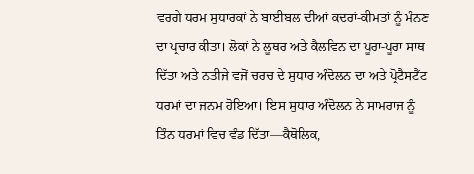ਵਰਗੇ ਧਰਮ ਸੁਧਾਰਕਾਂ ਨੇ ਬਾਈਬਲ ਦੀਆਂ ਕਦਰਾਂ-ਕੀਮਤਾਂ ਨੂੰ ਮੰਨਣ ਦਾ ਪ੍ਰਚਾਰ ਕੀਤਾ। ਲੋਕਾਂ ਨੇ ਲੂਥਰ ਅਤੇ ਕੈਲਵਿਨ ਦਾ ਪੂਰਾ-ਪੂਰਾ ਸਾਥ ਦਿੱਤਾ ਅਤੇ ਨਤੀਜੇ ਵਜੋਂ ਚਰਚ ਦੇ ਸੁਧਾਰ ਅੰਦੋਲਨ ਦਾ ਅਤੇ ਪ੍ਰੋਟੈਸਟੈਂਟ ਧਰਮਾਂ ਦਾ ਜਨਮ ਹੋਇਆ। ਇਸ ਸੁਧਾਰ ਅੰਦੋਲਨ ਨੇ ਸਾਮਰਾਜ ਨੂੰ ਤਿੰਨ ਧਰਮਾਂ ਵਿਚ ਵੰਡ ਦਿੱਤਾ—ਕੈਥੋਲਿਕ,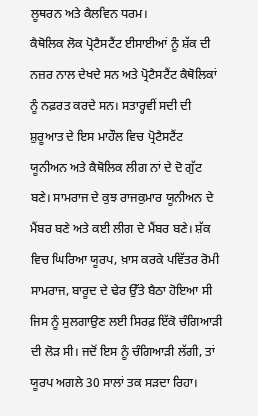ਲੂਥਰਨ ਅਤੇ ਕੈਲਵਿਨ ਧਰਮ।
ਕੈਥੋਲਿਕ ਲੋਕ ਪ੍ਰੋਟੈਸਟੈਂਟ ਈਸਾਈਆਂ ਨੂੰ ਸ਼ੱਕ ਦੀ ਨਜ਼ਰ ਨਾਲ ਦੇਖਦੇ ਸਨ ਅਤੇ ਪ੍ਰੋਟੈਸਟੈਂਟ ਕੈਥੋਲਿਕਾਂ ਨੂੰ ਨਫ਼ਰਤ ਕਰਦੇ ਸਨ। ਸਤਾਰ੍ਹਵੀਂ ਸਦੀ ਦੀ ਸ਼ੁਰੂਆਤ ਦੇ ਇਸ ਮਾਹੌਲ ਵਿਚ ਪ੍ਰੋਟੈਸਟੈਂਟ ਯੂਨੀਅਨ ਅਤੇ ਕੈਥੋਲਿਕ ਲੀਗ ਨਾਂ ਦੇ ਦੋ ਗੁੱਟ ਬਣੇ। ਸਾਮਰਾਜ ਦੇ ਕੁਝ ਰਾਜਕੁਮਾਰ ਯੂਨੀਅਨ ਦੇ ਮੈਂਬਰ ਬਣੇ ਅਤੇ ਕਈ ਲੀਗ ਦੇ ਮੈਂਬਰ ਬਣੇ। ਸ਼ੱਕ ਵਿਚ ਘਿਰਿਆ ਯੂਰਪ, ਖ਼ਾਸ ਕਰਕੇ ਪਵਿੱਤਰ ਰੋਮੀ ਸਾਮਰਾਜ, ਬਾਰੂਦ ਦੇ ਢੇਰ ਉੱਤੇ ਬੈਠਾ ਹੋਇਆ ਸੀ ਜਿਸ ਨੂੰ ਸੁਲਗਾਉਣ ਲਈ ਸਿਰਫ਼ ਇੱਕੋ ਚੰਗਿਆੜੀ ਦੀ ਲੋੜ ਸੀ। ਜਦੋਂ ਇਸ ਨੂੰ ਚੰਗਿਆੜੀ ਲੱਗੀ, ਤਾਂ ਯੂਰਪ ਅਗਲੇ 30 ਸਾਲਾਂ ਤਕ ਸੜਦਾ ਰਿਹਾ।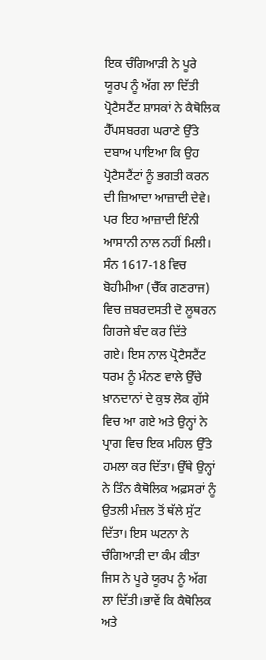ਇਕ ਚੰਗਿਆੜੀ ਨੇ ਪੂਰੇ ਯੂਰਪ ਨੂੰ ਅੱਗ ਲਾ ਦਿੱਤੀ
ਪ੍ਰੋਟੈਸਟੈਂਟ ਸ਼ਾਸਕਾਂ ਨੇ ਕੈਥੋਲਿਕ ਹੈੱਪਸਬਰਗ ਘਰਾਣੇ ਉੱਤੇ ਦਬਾਅ ਪਾਇਆ ਕਿ ਉਹ ਪ੍ਰੋਟੈਸਟੈਂਟਾਂ ਨੂੰ ਭਗਤੀ ਕਰਨ ਦੀ ਜ਼ਿਆਦਾ ਆਜ਼ਾਦੀ ਦੇਵੇ। ਪਰ ਇਹ ਆਜ਼ਾਦੀ ਇੰਨੀ ਆਸਾਨੀ ਨਾਲ ਨਹੀਂ ਮਿਲੀ। ਸੰਨ 1617-18 ਵਿਚ ਬੋਹੀਮੀਆ (ਚੈੱਕ ਗਣਰਾਜ) ਵਿਚ ਜ਼ਬਰਦਸਤੀ ਦੋ ਲੂਥਰਨ ਗਿਰਜੇ ਬੰਦ ਕਰ ਦਿੱਤੇ
ਗਏ। ਇਸ ਨਾਲ ਪ੍ਰੋਟੈਸਟੈਂਟ ਧਰਮ ਨੂੰ ਮੰਨਣ ਵਾਲੇ ਉੱਚੇ ਖ਼ਾਨਦਾਨਾਂ ਦੇ ਕੁਝ ਲੋਕ ਗੁੱਸੇ ਵਿਚ ਆ ਗਏ ਅਤੇ ਉਨ੍ਹਾਂ ਨੇ ਪ੍ਰਾਗ ਵਿਚ ਇਕ ਮਹਿਲ ਉੱਤੇ ਹਮਲਾ ਕਰ ਦਿੱਤਾ। ਉੱਥੇ ਉਨ੍ਹਾਂ ਨੇ ਤਿੰਨ ਕੈਥੋਲਿਕ ਅਫ਼ਸਰਾਂ ਨੂੰ ਉਤਲੀ ਮੰਜ਼ਲ ਤੋਂ ਥੱਲੇ ਸੁੱਟ ਦਿੱਤਾ। ਇਸ ਘਟਨਾ ਨੇ ਚੰਗਿਆੜੀ ਦਾ ਕੰਮ ਕੀਤਾ ਜਿਸ ਨੇ ਪੂਰੇ ਯੂਰਪ ਨੂੰ ਅੱਗ ਲਾ ਦਿੱਤੀ।ਭਾਵੇਂ ਕਿ ਕੈਥੋਲਿਕ ਅਤੇ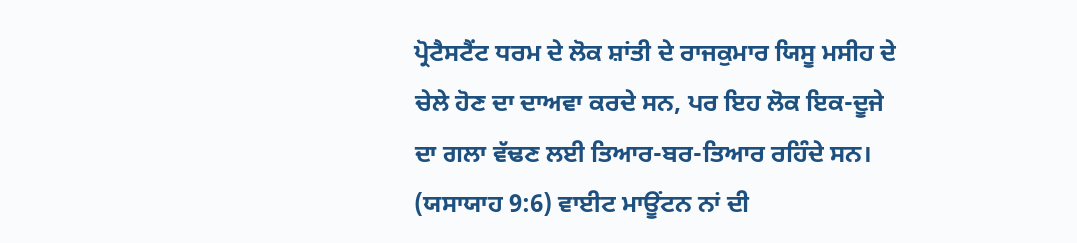ਪ੍ਰੋਟੈਸਟੈਂਟ ਧਰਮ ਦੇ ਲੋਕ ਸ਼ਾਂਤੀ ਦੇ ਰਾਜਕੁਮਾਰ ਯਿਸੂ ਮਸੀਹ ਦੇ ਚੇਲੇ ਹੋਣ ਦਾ ਦਾਅਵਾ ਕਰਦੇ ਸਨ, ਪਰ ਇਹ ਲੋਕ ਇਕ-ਦੂਜੇ ਦਾ ਗਲਾ ਵੱਢਣ ਲਈ ਤਿਆਰ-ਬਰ-ਤਿਆਰ ਰਹਿੰਦੇ ਸਨ। (ਯਸਾਯਾਹ 9:6) ਵਾਈਟ ਮਾਊਂਟਨ ਨਾਂ ਦੀ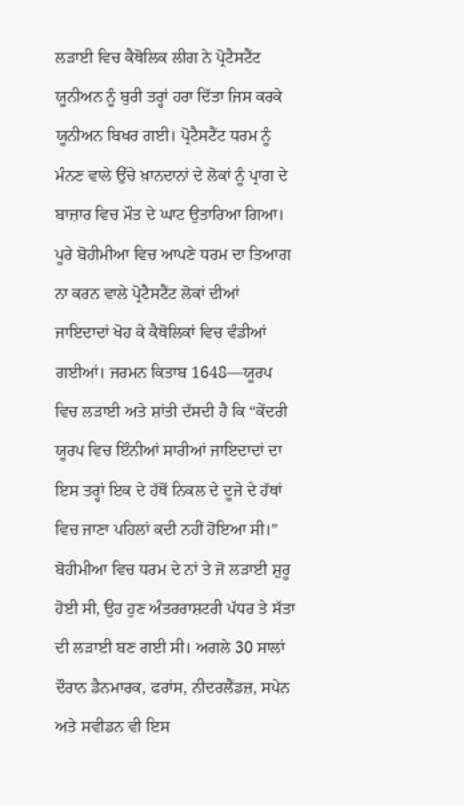ਲੜਾਈ ਵਿਚ ਕੈਥੋਲਿਕ ਲੀਗ ਨੇ ਪ੍ਰੋਟੈਸਟੈਂਟ ਯੂਨੀਅਨ ਨੂੰ ਬੁਰੀ ਤਰ੍ਹਾਂ ਹਰਾ ਦਿੱਤਾ ਜਿਸ ਕਰਕੇ ਯੂਨੀਅਨ ਬਿਖਰ ਗਈ। ਪ੍ਰੋਟੈਸਟੈਂਟ ਧਰਮ ਨੂੰ ਮੰਨਣ ਵਾਲੇ ਉੱਚੇ ਖ਼ਾਨਦਾਨਾਂ ਦੇ ਲੋਕਾਂ ਨੂੰ ਪ੍ਰਾਗ ਦੇ ਬਾਜ਼ਾਰ ਵਿਚ ਮੌਤ ਦੇ ਘਾਟ ਉਤਾਰਿਆ ਗਿਆ। ਪੂਰੇ ਬੋਹੀਮੀਆ ਵਿਚ ਆਪਣੇ ਧਰਮ ਦਾ ਤਿਆਗ ਨਾ ਕਰਨ ਵਾਲੇ ਪ੍ਰੋਟੈਸਟੈਂਟ ਲੋਕਾਂ ਦੀਆਂ ਜਾਇਦਾਦਾਂ ਖੋਹ ਕੇ ਕੈਥੋਲਿਕਾਂ ਵਿਚ ਵੰਡੀਆਂ ਗਈਆਂ। ਜਰਮਨ ਕਿਤਾਬ 1648—ਯੂਰਪ ਵਿਚ ਲੜਾਈ ਅਤੇ ਸ਼ਾਂਤੀ ਦੱਸਦੀ ਹੈ ਕਿ “ਕੇਂਦਰੀ ਯੂਰਪ ਵਿਚ ਇੰਨੀਆਂ ਸਾਰੀਆਂ ਜਾਇਦਾਦਾਂ ਦਾ ਇਸ ਤਰ੍ਹਾਂ ਇਕ ਦੇ ਹੱਥੋਂ ਨਿਕਲ ਦੇ ਦੂਜੇ ਦੇ ਹੱਥਾਂ ਵਿਚ ਜਾਣਾ ਪਹਿਲਾਂ ਕਦੀ ਨਹੀਂ ਹੋਇਆ ਸੀ।”
ਬੋਹੀਮੀਆ ਵਿਚ ਧਰਮ ਦੇ ਨਾਂ ਤੇ ਜੋ ਲੜਾਈ ਸ਼ੁਰੂ ਹੋਈ ਸੀ, ਉਹ ਹੁਣ ਅੰਤਰਰਾਸ਼ਟਰੀ ਪੱਧਰ ਤੇ ਸੱਤਾ ਦੀ ਲੜਾਈ ਬਣ ਗਈ ਸੀ। ਅਗਲੇ 30 ਸਾਲਾਂ ਦੌਰਾਨ ਡੈਨਮਾਰਕ, ਫਰਾਂਸ, ਨੀਦਰਲੈਂਡਜ਼, ਸਪੇਨ ਅਤੇ ਸਵੀਡਨ ਵੀ ਇਸ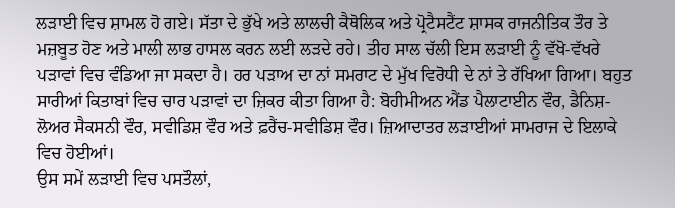ਲੜਾਈ ਵਿਚ ਸ਼ਾਮਲ ਹੋ ਗਏ। ਸੱਤਾ ਦੇ ਭੁੱਖੇ ਅਤੇ ਲਾਲਚੀ ਕੈਥੋਲਿਕ ਅਤੇ ਪ੍ਰੋਟੈਸਟੈਂਟ ਸ਼ਾਸਕ ਰਾਜਨੀਤਿਕ ਤੌਰ ਤੇ ਮਜ਼ਬੂਤ ਹੋਣ ਅਤੇ ਮਾਲੀ ਲਾਭ ਹਾਸਲ ਕਰਨ ਲਈ ਲੜਦੇ ਰਹੇ। ਤੀਹ ਸਾਲ ਚੱਲੀ ਇਸ ਲੜਾਈ ਨੂੰ ਵੱਖੋ-ਵੱਖਰੇ ਪੜਾਵਾਂ ਵਿਚ ਵੰਡਿਆ ਜਾ ਸਕਦਾ ਹੈ। ਹਰ ਪੜਾਅ ਦਾ ਨਾਂ ਸਮਰਾਟ ਦੇ ਮੁੱਖ ਵਿਰੋਧੀ ਦੇ ਨਾਂ ਤੇ ਰੱਖਿਆ ਗਿਆ। ਬਹੁਤ ਸਾਰੀਆਂ ਕਿਤਾਬਾਂ ਵਿਚ ਚਾਰ ਪੜਾਵਾਂ ਦਾ ਜ਼ਿਕਰ ਕੀਤਾ ਗਿਆ ਹੈ: ਬੋਹੀਮੀਅਨ ਐਂਡ ਪੈਲਾਟਾਈਨ ਵੌਰ, ਡੈਨਿਸ਼-ਲੋਅਰ ਸੈਕਸਨੀ ਵੌਰ, ਸਵੀਡਿਸ਼ ਵੌਰ ਅਤੇ ਫ਼ਰੈਂਚ-ਸਵੀਡਿਸ਼ ਵੌਰ। ਜ਼ਿਆਦਾਤਰ ਲੜਾਈਆਂ ਸਾਮਰਾਜ ਦੇ ਇਲਾਕੇ ਵਿਚ ਹੋਈਆਂ।
ਉਸ ਸਮੇਂ ਲੜਾਈ ਵਿਚ ਪਸਤੌਲਾਂ,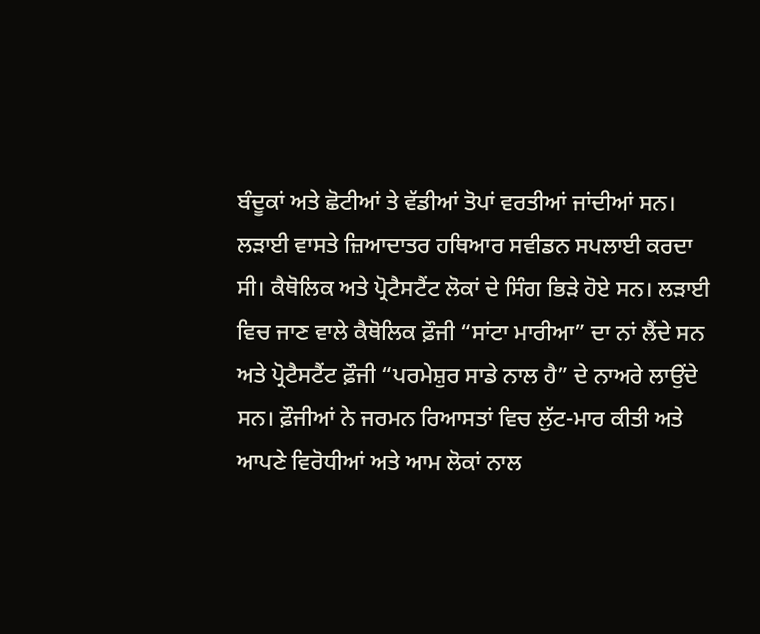ਬੰਦੂਕਾਂ ਅਤੇ ਛੋਟੀਆਂ ਤੇ ਵੱਡੀਆਂ ਤੋਪਾਂ ਵਰਤੀਆਂ ਜਾਂਦੀਆਂ ਸਨ। ਲੜਾਈ ਵਾਸਤੇ ਜ਼ਿਆਦਾਤਰ ਹਥਿਆਰ ਸਵੀਡਨ ਸਪਲਾਈ ਕਰਦਾ ਸੀ। ਕੈਥੋਲਿਕ ਅਤੇ ਪ੍ਰੋਟੈਸਟੈਂਟ ਲੋਕਾਂ ਦੇ ਸਿੰਗ ਭਿੜੇ ਹੋਏ ਸਨ। ਲੜਾਈ ਵਿਚ ਜਾਣ ਵਾਲੇ ਕੈਥੋਲਿਕ ਫ਼ੌਜੀ “ਸਾਂਟਾ ਮਾਰੀਆ” ਦਾ ਨਾਂ ਲੈਂਦੇ ਸਨ ਅਤੇ ਪ੍ਰੋਟੈਸਟੈਂਟ ਫ਼ੌਜੀ “ਪਰਮੇਸ਼ੁਰ ਸਾਡੇ ਨਾਲ ਹੈ” ਦੇ ਨਾਅਰੇ ਲਾਉਂਦੇ ਸਨ। ਫ਼ੌਜੀਆਂ ਨੇ ਜਰਮਨ ਰਿਆਸਤਾਂ ਵਿਚ ਲੁੱਟ-ਮਾਰ ਕੀਤੀ ਅਤੇ ਆਪਣੇ ਵਿਰੋਧੀਆਂ ਅਤੇ ਆਮ ਲੋਕਾਂ ਨਾਲ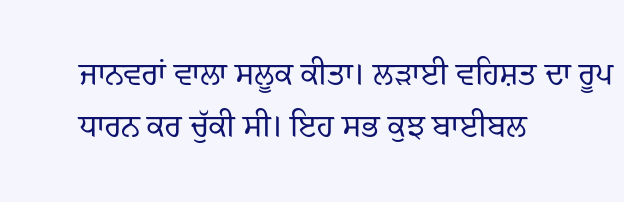ਜਾਨਵਰਾਂ ਵਾਲਾ ਸਲੂਕ ਕੀਤਾ। ਲੜਾਈ ਵਹਿਸ਼ਤ ਦਾ ਰੂਪ ਧਾਰਨ ਕਰ ਚੁੱਕੀ ਸੀ। ਇਹ ਸਭ ਕੁਝ ਬਾਈਬਲ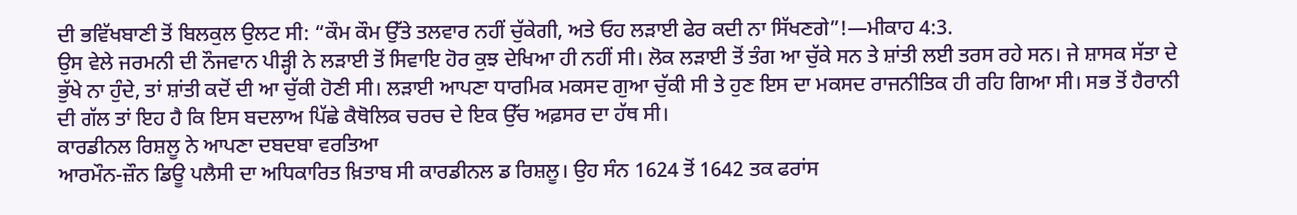ਦੀ ਭਵਿੱਖਬਾਣੀ ਤੋਂ ਬਿਲਕੁਲ ਉਲਟ ਸੀ: “ਕੌਮ ਕੌਮ ਉੱਤੇ ਤਲਵਾਰ ਨਹੀਂ ਚੁੱਕੇਗੀ, ਅਤੇ ਓਹ ਲੜਾਈ ਫੇਰ ਕਦੀ ਨਾ ਸਿੱਖਣਗੇ”!—ਮੀਕਾਹ 4:3.
ਉਸ ਵੇਲੇ ਜਰਮਨੀ ਦੀ ਨੌਜਵਾਨ ਪੀੜ੍ਹੀ ਨੇ ਲੜਾਈ ਤੋਂ ਸਿਵਾਇ ਹੋਰ ਕੁਝ ਦੇਖਿਆ ਹੀ ਨਹੀਂ ਸੀ। ਲੋਕ ਲੜਾਈ ਤੋਂ ਤੰਗ ਆ ਚੁੱਕੇ ਸਨ ਤੇ ਸ਼ਾਂਤੀ ਲਈ ਤਰਸ ਰਹੇ ਸਨ। ਜੇ ਸ਼ਾਸਕ ਸੱਤਾ ਦੇ ਭੁੱਖੇ ਨਾ ਹੁੰਦੇ, ਤਾਂ ਸ਼ਾਂਤੀ ਕਦੋਂ ਦੀ ਆ ਚੁੱਕੀ ਹੋਣੀ ਸੀ। ਲੜਾਈ ਆਪਣਾ ਧਾਰਮਿਕ ਮਕਸਦ ਗੁਆ ਚੁੱਕੀ ਸੀ ਤੇ ਹੁਣ ਇਸ ਦਾ ਮਕਸਦ ਰਾਜਨੀਤਿਕ ਹੀ ਰਹਿ ਗਿਆ ਸੀ। ਸਭ ਤੋਂ ਹੈਰਾਨੀ ਦੀ ਗੱਲ ਤਾਂ ਇਹ ਹੈ ਕਿ ਇਸ ਬਦਲਾਅ ਪਿੱਛੇ ਕੈਥੋਲਿਕ ਚਰਚ ਦੇ ਇਕ ਉੱਚ ਅਫ਼ਸਰ ਦਾ ਹੱਥ ਸੀ।
ਕਾਰਡੀਨਲ ਰਿਸ਼ਲੂ ਨੇ ਆਪਣਾ ਦਬਦਬਾ ਵਰਤਿਆ
ਆਰਮੌਨ-ਜ਼ੌਨ ਡਿਊ ਪਲੈਸੀ ਦਾ ਅਧਿਕਾਰਿਤ ਖ਼ਿਤਾਬ ਸੀ ਕਾਰਡੀਨਲ ਡ ਰਿਸ਼ਲੂ। ਉਹ ਸੰਨ 1624 ਤੋਂ 1642 ਤਕ ਫਰਾਂਸ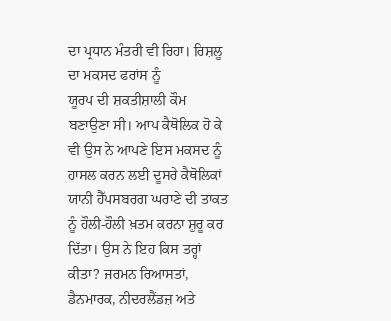ਦਾ ਪ੍ਰਧਾਨ ਮੰਤਰੀ ਵੀ ਰਿਹਾ। ਰਿਸ਼ਲੂ ਦਾ ਮਕਸਦ ਫਰਾਂਸ ਨੂੰ
ਯੂਰਪ ਦੀ ਸ਼ਕਤੀਸ਼ਾਲੀ ਕੌਮ ਬਣਾਉਣਾ ਸੀ। ਆਪ ਕੈਥੋਲਿਕ ਹੋ ਕੇ ਵੀ ਉਸ ਨੇ ਆਪਣੇ ਇਸ ਮਕਸਦ ਨੂੰ ਹਾਸਲ ਕਰਨ ਲਈ ਦੂਸਰੇ ਕੈਥੋਲਿਕਾਂ ਯਾਨੀ ਹੈੱਪਸਬਰਗ ਘਰਾਣੇ ਦੀ ਤਾਕਤ ਨੂੰ ਹੌਲੀ-ਹੌਲੀ ਖ਼ਤਮ ਕਰਨਾ ਸ਼ੁਰੂ ਕਰ ਦਿੱਤਾ। ਉਸ ਨੇ ਇਹ ਕਿਸ ਤਰ੍ਹਾਂ ਕੀਤਾ? ਜਰਮਨ ਰਿਆਸਤਾਂ, ਡੈਨਮਾਰਕ, ਨੀਦਰਲੈਂਡਜ਼ ਅਤੇ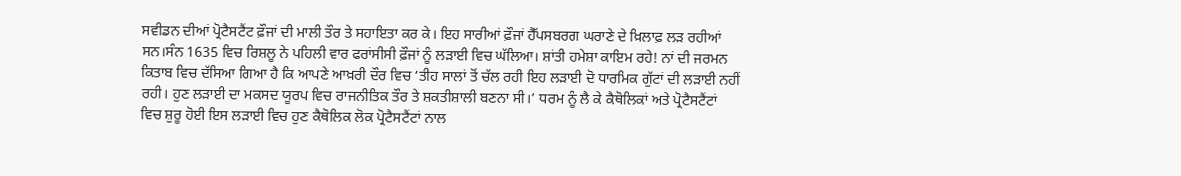ਸਵੀਡਨ ਦੀਆਂ ਪ੍ਰੋਟੈਸਟੈਂਟ ਫ਼ੌਜਾਂ ਦੀ ਮਾਲੀ ਤੌਰ ਤੇ ਸਹਾਇਤਾ ਕਰ ਕੇ। ਇਹ ਸਾਰੀਆਂ ਫ਼ੌਜਾਂ ਹੈੱਪਸਬਰਗ ਘਰਾਣੇ ਦੇ ਖ਼ਿਲਾਫ਼ ਲੜ ਰਹੀਆਂ ਸਨ।ਸੰਨ 1635 ਵਿਚ ਰਿਸ਼ਲੂ ਨੇ ਪਹਿਲੀ ਵਾਰ ਫਰਾਂਸੀਸੀ ਫ਼ੌਜਾਂ ਨੂੰ ਲੜਾਈ ਵਿਚ ਘੱਲਿਆ। ਸ਼ਾਂਤੀ ਹਮੇਸ਼ਾ ਕਾਇਮ ਰਹੇ! ਨਾਂ ਦੀ ਜਰਮਨ ਕਿਤਾਬ ਵਿਚ ਦੱਸਿਆ ਗਿਆ ਹੈ ਕਿ ਆਪਣੇ ਆਖ਼ਰੀ ਦੌਰ ਵਿਚ ‘ਤੀਹ ਸਾਲਾਂ ਤੋਂ ਚੱਲ ਰਹੀ ਇਹ ਲੜਾਈ ਦੋ ਧਾਰਮਿਕ ਗੁੱਟਾਂ ਦੀ ਲੜਾਈ ਨਹੀਂ ਰਹੀ। ਹੁਣ ਲੜਾਈ ਦਾ ਮਕਸਦ ਯੂਰਪ ਵਿਚ ਰਾਜਨੀਤਿਕ ਤੌਰ ਤੇ ਸ਼ਕਤੀਸ਼ਾਲੀ ਬਣਨਾ ਸੀ।’ ਧਰਮ ਨੂੰ ਲੈ ਕੇ ਕੈਥੋਲਿਕਾਂ ਅਤੇ ਪ੍ਰੋਟੈਸਟੈਂਟਾਂ ਵਿਚ ਸ਼ੁਰੂ ਹੋਈ ਇਸ ਲੜਾਈ ਵਿਚ ਹੁਣ ਕੈਥੋਲਿਕ ਲੋਕ ਪ੍ਰੋਟੈਸਟੈਂਟਾਂ ਨਾਲ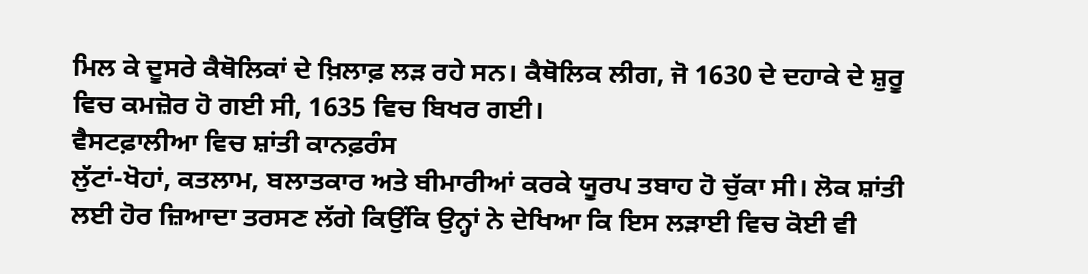ਮਿਲ ਕੇ ਦੂਸਰੇ ਕੈਥੋਲਿਕਾਂ ਦੇ ਖ਼ਿਲਾਫ਼ ਲੜ ਰਹੇ ਸਨ। ਕੈਥੋਲਿਕ ਲੀਗ, ਜੋ 1630 ਦੇ ਦਹਾਕੇ ਦੇ ਸ਼ੁਰੂ ਵਿਚ ਕਮਜ਼ੋਰ ਹੋ ਗਈ ਸੀ, 1635 ਵਿਚ ਬਿਖਰ ਗਈ।
ਵੈਸਟਫ਼ਾਲੀਆ ਵਿਚ ਸ਼ਾਂਤੀ ਕਾਨਫ਼ਰੰਸ
ਲੁੱਟਾਂ-ਖੋਹਾਂ, ਕਤਲਾਮ, ਬਲਾਤਕਾਰ ਅਤੇ ਬੀਮਾਰੀਆਂ ਕਰਕੇ ਯੂਰਪ ਤਬਾਹ ਹੋ ਚੁੱਕਾ ਸੀ। ਲੋਕ ਸ਼ਾਂਤੀ ਲਈ ਹੋਰ ਜ਼ਿਆਦਾ ਤਰਸਣ ਲੱਗੇ ਕਿਉਂਕਿ ਉਨ੍ਹਾਂ ਨੇ ਦੇਖਿਆ ਕਿ ਇਸ ਲੜਾਈ ਵਿਚ ਕੋਈ ਵੀ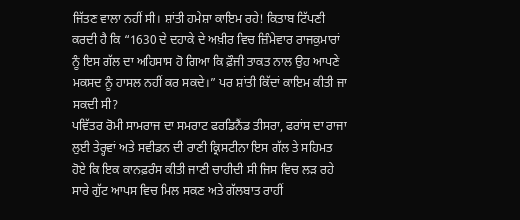ਜਿੱਤਣ ਵਾਲਾ ਨਹੀਂ ਸੀ। ਸ਼ਾਂਤੀ ਹਮੇਸ਼ਾ ਕਾਇਮ ਰਹੇ! ਕਿਤਾਬ ਟਿੱਪਣੀ ਕਰਦੀ ਹੈ ਕਿ “1630 ਦੇ ਦਹਾਕੇ ਦੇ ਅਖ਼ੀਰ ਵਿਚ ਜ਼ਿੰਮੇਵਾਰ ਰਾਜਕੁਮਾਰਾਂ ਨੂੰ ਇਸ ਗੱਲ ਦਾ ਅਹਿਸਾਸ ਹੋ ਗਿਆ ਕਿ ਫ਼ੌਜੀ ਤਾਕਤ ਨਾਲ ਉਹ ਆਪਣੇ ਮਕਸਦ ਨੂੰ ਹਾਸਲ ਨਹੀਂ ਕਰ ਸਕਦੇ।” ਪਰ ਸ਼ਾਂਤੀ ਕਿੱਦਾਂ ਕਾਇਮ ਕੀਤੀ ਜਾ ਸਕਦੀ ਸੀ?
ਪਵਿੱਤਰ ਰੋਮੀ ਸਾਮਰਾਜ ਦਾ ਸਮਰਾਟ ਫਰਡਿਨੈਂਡ ਤੀਸਰਾ, ਫਰਾਂਸ ਦਾ ਰਾਜਾ ਲੁਈ ਤੇਰ੍ਹਵਾਂ ਅਤੇ ਸਵੀਡਨ ਦੀ ਰਾਣੀ ਕ੍ਰਿਸਟੀਨਾ ਇਸ ਗੱਲ ਤੇ ਸਹਿਮਤ ਹੋਏ ਕਿ ਇਕ ਕਾਨਫ਼ਰੰਸ ਕੀਤੀ ਜਾਣੀ ਚਾਹੀਦੀ ਸੀ ਜਿਸ ਵਿਚ ਲੜ ਰਹੇ ਸਾਰੇ ਗੁੱਟ ਆਪਸ ਵਿਚ ਮਿਲ ਸਕਣ ਅਤੇ ਗੱਲਬਾਤ ਰਾਹੀਂ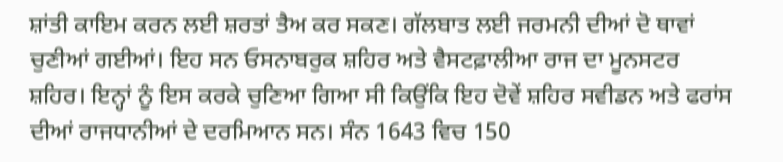ਸ਼ਾਂਤੀ ਕਾਇਮ ਕਰਨ ਲਈ ਸ਼ਰਤਾਂ ਤੈਅ ਕਰ ਸਕਣ। ਗੱਲਬਾਤ ਲਈ ਜਰਮਨੀ ਦੀਆਂ ਦੋ ਥਾਵਾਂ ਚੁਣੀਆਂ ਗਈਆਂ। ਇਹ ਸਨ ਓਸਨਾਬਰੁਕ ਸ਼ਹਿਰ ਅਤੇ ਵੈਸਟਫ਼ਾਲੀਆ ਰਾਜ ਦਾ ਮੂਨਸਟਰ ਸ਼ਹਿਰ। ਇਨ੍ਹਾਂ ਨੂੰ ਇਸ ਕਰਕੇ ਚੁਣਿਆ ਗਿਆ ਸੀ ਕਿਉਂਕਿ ਇਹ ਦੋਵੇਂ ਸ਼ਹਿਰ ਸਵੀਡਨ ਅਤੇ ਫਰਾਂਸ ਦੀਆਂ ਰਾਜਧਾਨੀਆਂ ਦੇ ਦਰਮਿਆਨ ਸਨ। ਸੰਨ 1643 ਵਿਚ 150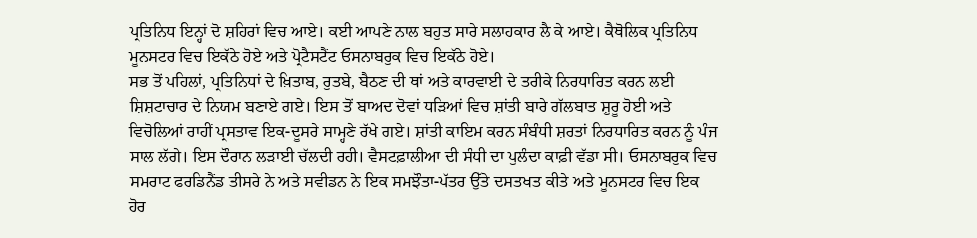ਪ੍ਰਤਿਨਿਧ ਇਨ੍ਹਾਂ ਦੋ ਸ਼ਹਿਰਾਂ ਵਿਚ ਆਏ। ਕਈ ਆਪਣੇ ਨਾਲ ਬਹੁਤ ਸਾਰੇ ਸਲਾਹਕਾਰ ਲੈ ਕੇ ਆਏ। ਕੈਥੋਲਿਕ ਪ੍ਰਤਿਨਿਧ ਮੂਨਸਟਰ ਵਿਚ ਇਕੱਠੇ ਹੋਏ ਅਤੇ ਪ੍ਰੋਟੈਸਟੈਂਟ ਓਸਨਾਬਰੁਕ ਵਿਚ ਇਕੱਠੇ ਹੋਏ।
ਸਭ ਤੋਂ ਪਹਿਲਾਂ, ਪ੍ਰਤਿਨਿਧਾਂ ਦੇ ਖ਼ਿਤਾਬ, ਰੁਤਬੇ, ਬੈਠਣ ਦੀ ਥਾਂ ਅਤੇ ਕਾਰਵਾਈ ਦੇ ਤਰੀਕੇ ਨਿਰਧਾਰਿਤ ਕਰਨ ਲਈ ਸ਼ਿਸ਼ਟਾਚਾਰ ਦੇ ਨਿਯਮ ਬਣਾਏ ਗਏ। ਇਸ ਤੋਂ ਬਾਅਦ ਦੋਵਾਂ ਧੜਿਆਂ ਵਿਚ ਸ਼ਾਂਤੀ ਬਾਰੇ ਗੱਲਬਾਤ ਸ਼ੁਰੂ ਹੋਈ ਅਤੇ ਵਿਚੋਲਿਆਂ ਰਾਹੀਂ ਪ੍ਰਸਤਾਵ ਇਕ-ਦੂਸਰੇ ਸਾਮ੍ਹਣੇ ਰੱਖੇ ਗਏ। ਸ਼ਾਂਤੀ ਕਾਇਮ ਕਰਨ ਸੰਬੰਧੀ ਸ਼ਰਤਾਂ ਨਿਰਧਾਰਿਤ ਕਰਨ ਨੂੰ ਪੰਜ ਸਾਲ ਲੱਗੇ। ਇਸ ਦੌਰਾਨ ਲੜਾਈ ਚੱਲਦੀ ਰਹੀ। ਵੈਸਟਫ਼ਾਲੀਆ ਦੀ ਸੰਧੀ ਦਾ ਪੁਲੰਦਾ ਕਾਫ਼ੀ ਵੱਡਾ ਸੀ। ਓਸਨਾਬਰੁਕ ਵਿਚ ਸਮਰਾਟ ਫਰਡਿਨੈਂਡ ਤੀਸਰੇ ਨੇ ਅਤੇ ਸਵੀਡਨ ਨੇ ਇਕ ਸਮਝੌਤਾ-ਪੱਤਰ ਉੱਤੇ ਦਸਤਖਤ ਕੀਤੇ ਅਤੇ ਮੂਨਸਟਰ ਵਿਚ ਇਕ ਹੋਰ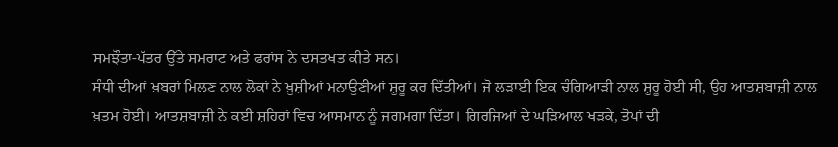ਸਮਝੌਤਾ-ਪੱਤਰ ਉੱਤੇ ਸਮਰਾਟ ਅਤੇ ਫਰਾਂਸ ਨੇ ਦਸਤਖਤ ਕੀਤੇ ਸਨ।
ਸੰਧੀ ਦੀਆਂ ਖ਼ਬਰਾਂ ਮਿਲਣ ਨਾਲ ਲੋਕਾਂ ਨੇ ਖ਼ੁਸ਼ੀਆਂ ਮਨਾਉਣੀਆਂ ਸ਼ੁਰੂ ਕਰ ਦਿੱਤੀਆਂ। ਜੋ ਲੜਾਈ ਇਕ ਚੰਗਿਆੜੀ ਨਾਲ ਸ਼ੁਰੂ ਹੋਈ ਸੀ, ਉਹ ਆਤਸ਼ਬਾਜ਼ੀ ਨਾਲ ਖ਼ਤਮ ਹੋਈ। ਆਤਸ਼ਬਾਜ਼ੀ ਨੇ ਕਈ ਸ਼ਹਿਰਾਂ ਵਿਚ ਆਸਮਾਨ ਨੂੰ ਜਗਮਗਾ ਦਿੱਤਾ। ਗਿਰਜਿਆਂ ਦੇ ਘੜਿਆਲ ਖੜਕੇ, ਤੋਪਾਂ ਦੀ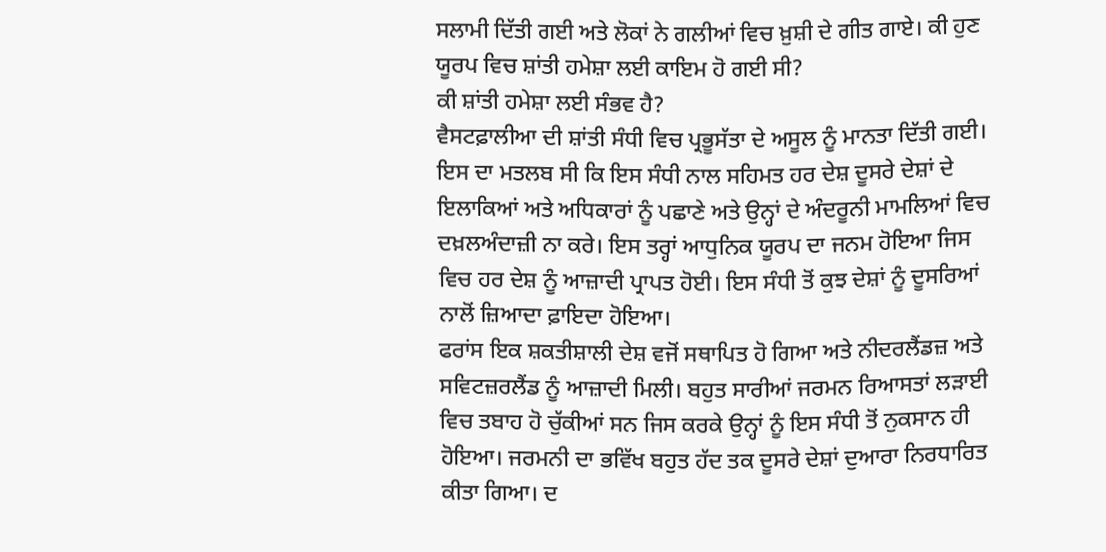ਸਲਾਮੀ ਦਿੱਤੀ ਗਈ ਅਤੇ ਲੋਕਾਂ ਨੇ ਗਲੀਆਂ ਵਿਚ ਖ਼ੁਸ਼ੀ ਦੇ ਗੀਤ ਗਾਏ। ਕੀ ਹੁਣ ਯੂਰਪ ਵਿਚ ਸ਼ਾਂਤੀ ਹਮੇਸ਼ਾ ਲਈ ਕਾਇਮ ਹੋ ਗਈ ਸੀ?
ਕੀ ਸ਼ਾਂਤੀ ਹਮੇਸ਼ਾ ਲਈ ਸੰਭਵ ਹੈ?
ਵੈਸਟਫ਼ਾਲੀਆ ਦੀ ਸ਼ਾਂਤੀ ਸੰਧੀ ਵਿਚ ਪ੍ਰਭੂਸੱਤਾ ਦੇ ਅਸੂਲ ਨੂੰ ਮਾਨਤਾ ਦਿੱਤੀ ਗਈ। ਇਸ ਦਾ ਮਤਲਬ ਸੀ ਕਿ ਇਸ ਸੰਧੀ ਨਾਲ ਸਹਿਮਤ ਹਰ ਦੇਸ਼ ਦੂਸਰੇ ਦੇਸ਼ਾਂ ਦੇ ਇਲਾਕਿਆਂ ਅਤੇ ਅਧਿਕਾਰਾਂ ਨੂੰ ਪਛਾਣੇ ਅਤੇ ਉਨ੍ਹਾਂ ਦੇ ਅੰਦਰੂਨੀ ਮਾਮਲਿਆਂ ਵਿਚ ਦਖ਼ਲਅੰਦਾਜ਼ੀ ਨਾ ਕਰੇ। ਇਸ ਤਰ੍ਹਾਂ ਆਧੁਨਿਕ ਯੂਰਪ ਦਾ ਜਨਮ ਹੋਇਆ ਜਿਸ ਵਿਚ ਹਰ ਦੇਸ਼ ਨੂੰ ਆਜ਼ਾਦੀ ਪ੍ਰਾਪਤ ਹੋਈ। ਇਸ ਸੰਧੀ ਤੋਂ ਕੁਝ ਦੇਸ਼ਾਂ ਨੂੰ ਦੂਸਰਿਆਂ ਨਾਲੋਂ ਜ਼ਿਆਦਾ ਫ਼ਾਇਦਾ ਹੋਇਆ।
ਫਰਾਂਸ ਇਕ ਸ਼ਕਤੀਸ਼ਾਲੀ ਦੇਸ਼ ਵਜੋਂ ਸਥਾਪਿਤ ਹੋ ਗਿਆ ਅਤੇ ਨੀਦਰਲੈਂਡਜ਼ ਅਤੇ ਸਵਿਟਜ਼ਰਲੈਂਡ ਨੂੰ ਆਜ਼ਾਦੀ ਮਿਲੀ। ਬਹੁਤ ਸਾਰੀਆਂ ਜਰਮਨ ਰਿਆਸਤਾਂ ਲੜਾਈ ਵਿਚ ਤਬਾਹ ਹੋ ਚੁੱਕੀਆਂ ਸਨ ਜਿਸ ਕਰਕੇ ਉਨ੍ਹਾਂ ਨੂੰ ਇਸ ਸੰਧੀ ਤੋਂ ਨੁਕਸਾਨ ਹੀ ਹੋਇਆ। ਜਰਮਨੀ ਦਾ ਭਵਿੱਖ ਬਹੁਤ ਹੱਦ ਤਕ ਦੂਸਰੇ ਦੇਸ਼ਾਂ ਦੁਆਰਾ ਨਿਰਧਾਰਿਤ ਕੀਤਾ ਗਿਆ। ਦ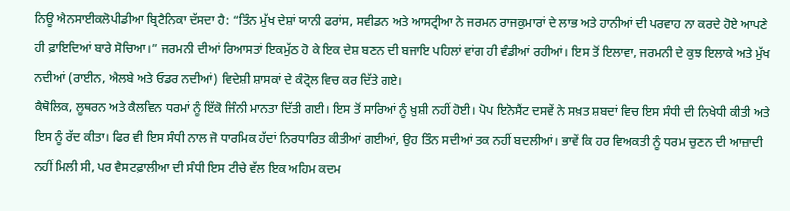ਨਿਊ ਐਨਸਾਈਕਲੋਪੀਡੀਆ ਬ੍ਰਿਟੈਨਿਕਾ ਦੱਸਦਾ ਹੈ: “ਤਿੰਨ ਮੁੱਖ ਦੇਸ਼ਾਂ ਯਾਨੀ ਫਰਾਂਸ, ਸਵੀਡਨ ਅਤੇ ਆਸਟ੍ਰੀਆ ਨੇ ਜਰਮਨ ਰਾਜਕੁਮਾਰਾਂ ਦੇ ਲਾਭ ਅਤੇ ਹਾਨੀਆਂ ਦੀ ਪਰਵਾਹ ਨਾ ਕਰਦੇ ਹੋਏ ਆਪਣੇ ਹੀ ਫ਼ਾਇਦਿਆਂ ਬਾਰੇ ਸੋਚਿਆ।” ਜਰਮਨੀ ਦੀਆਂ ਰਿਆਸਤਾਂ ਇਕਮੁੱਠ ਹੋ ਕੇ ਇਕ ਦੇਸ਼ ਬਣਨ ਦੀ ਬਜਾਇ ਪਹਿਲਾਂ ਵਾਂਗ ਹੀ ਵੰਡੀਆਂ ਰਹੀਆਂ। ਇਸ ਤੋਂ ਇਲਾਵਾ, ਜਰਮਨੀ ਦੇ ਕੁਝ ਇਲਾਕੇ ਅਤੇ ਮੁੱਖ ਨਦੀਆਂ (ਰਾਈਨ, ਐਲਬੇ ਅਤੇ ਓਡਰ ਨਦੀਆਂ) ਵਿਦੇਸ਼ੀ ਸ਼ਾਸਕਾਂ ਦੇ ਕੰਟ੍ਰੋਲ ਵਿਚ ਕਰ ਦਿੱਤੇ ਗਏ।
ਕੈਥੋਲਿਕ, ਲੂਥਰਨ ਅਤੇ ਕੈਲਵਿਨ ਧਰਮਾਂ ਨੂੰ ਇੱਕੋ ਜਿੰਨੀ ਮਾਨਤਾ ਦਿੱਤੀ ਗਈ। ਇਸ ਤੋਂ ਸਾਰਿਆਂ ਨੂੰ ਖ਼ੁਸ਼ੀ ਨਹੀਂ ਹੋਈ। ਪੋਪ ਇਨੋਸੈਂਟ ਦਸਵੇਂ ਨੇ ਸਖ਼ਤ ਸ਼ਬਦਾਂ ਵਿਚ ਇਸ ਸੰਧੀ ਦੀ ਨਿਖੇਧੀ ਕੀਤੀ ਅਤੇ ਇਸ ਨੂੰ ਰੱਦ ਕੀਤਾ। ਫਿਰ ਵੀ ਇਸ ਸੰਧੀ ਨਾਲ ਜੋ ਧਾਰਮਿਕ ਹੱਦਾਂ ਨਿਰਧਾਰਿਤ ਕੀਤੀਆਂ ਗਈਆਂ, ਉਹ ਤਿੰਨ ਸਦੀਆਂ ਤਕ ਨਹੀਂ ਬਦਲੀਆਂ। ਭਾਵੇਂ ਕਿ ਹਰ ਵਿਅਕਤੀ ਨੂੰ ਧਰਮ ਚੁਣਨ ਦੀ ਆਜ਼ਾਦੀ ਨਹੀਂ ਮਿਲੀ ਸੀ, ਪਰ ਵੈਸਟਫ਼ਾਲੀਆ ਦੀ ਸੰਧੀ ਇਸ ਟੀਚੇ ਵੱਲ ਇਕ ਅਹਿਮ ਕਦਮ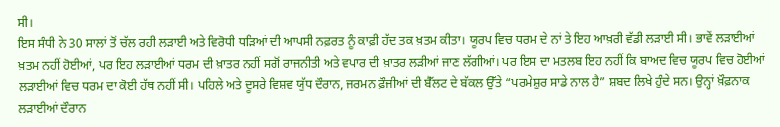ਸੀ।
ਇਸ ਸੰਧੀ ਨੇ 30 ਸਾਲਾਂ ਤੋਂ ਚੱਲ ਰਹੀ ਲੜਾਈ ਅਤੇ ਵਿਰੋਧੀ ਧੜਿਆਂ ਦੀ ਆਪਸੀ ਨਫ਼ਰਤ ਨੂੰ ਕਾਫ਼ੀ ਹੱਦ ਤਕ ਖ਼ਤਮ ਕੀਤਾ। ਯੂਰਪ ਵਿਚ ਧਰਮ ਦੇ ਨਾਂ ਤੇ ਇਹ ਆਖ਼ਰੀ ਵੱਡੀ ਲੜਾਈ ਸੀ। ਭਾਵੇਂ ਲੜਾਈਆਂ ਖ਼ਤਮ ਨਹੀਂ ਹੋਈਆਂ, ਪਰ ਇਹ ਲੜਾਈਆਂ ਧਰਮ ਦੀ ਖ਼ਾਤਰ ਨਹੀਂ ਸਗੋਂ ਰਾਜਨੀਤੀ ਅਤੇ ਵਪਾਰ ਦੀ ਖ਼ਾਤਰ ਲੜੀਆਂ ਜਾਣ ਲੱਗੀਆਂ। ਪਰ ਇਸ ਦਾ ਮਤਲਬ ਇਹ ਨਹੀਂ ਕਿ ਬਾਅਦ ਵਿਚ ਯੂਰਪ ਵਿਚ ਹੋਈਆਂ ਲੜਾਈਆਂ ਵਿਚ ਧਰਮ ਦਾ ਕੋਈ ਹੱਥ ਨਹੀਂ ਸੀ। ਪਹਿਲੇ ਅਤੇ ਦੂਸਰੇ ਵਿਸ਼ਵ ਯੁੱਧ ਦੌਰਾਨ, ਜਰਮਨ ਫ਼ੌਜੀਆਂ ਦੀ ਬੈੱਲਟ ਦੇ ਬੱਕਲ ਉੱਤੇ “ਪਰਮੇਸ਼ੁਰ ਸਾਡੇ ਨਾਲ ਹੈ” ਸ਼ਬਦ ਲਿਖੇ ਹੁੰਦੇ ਸਨ। ਉਨ੍ਹਾਂ ਖ਼ੌਫ਼ਨਾਕ ਲੜਾਈਆਂ ਦੌਰਾਨ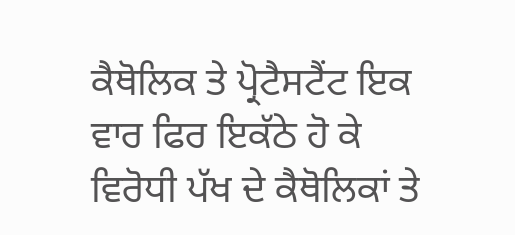ਕੈਥੋਲਿਕ ਤੇ ਪ੍ਰੋਟੈਸਟੈਂਟ ਇਕ ਵਾਰ ਫਿਰ ਇਕੱਠੇ ਹੋ ਕੇ ਵਿਰੋਧੀ ਪੱਖ ਦੇ ਕੈਥੋਲਿਕਾਂ ਤੇ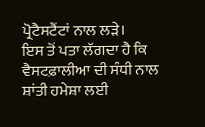ਪ੍ਰੋਟੈਸਟੈਂਟਾਂ ਨਾਲ ਲੜੇ।
ਇਸ ਤੋਂ ਪਤਾ ਲੱਗਦਾ ਹੈ ਕਿ ਵੈਸਟਫ਼ਾਲੀਆ ਦੀ ਸੰਧੀ ਨਾਲ ਸ਼ਾਂਤੀ ਹਮੇਸ਼ਾ ਲਈ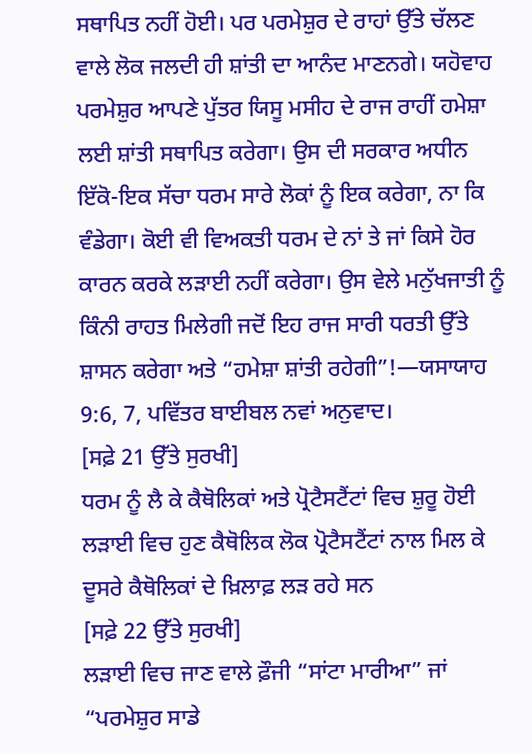ਸਥਾਪਿਤ ਨਹੀਂ ਹੋਈ। ਪਰ ਪਰਮੇਸ਼ੁਰ ਦੇ ਰਾਹਾਂ ਉੱਤੇ ਚੱਲਣ ਵਾਲੇ ਲੋਕ ਜਲਦੀ ਹੀ ਸ਼ਾਂਤੀ ਦਾ ਆਨੰਦ ਮਾਣਨਗੇ। ਯਹੋਵਾਹ ਪਰਮੇਸ਼ੁਰ ਆਪਣੇ ਪੁੱਤਰ ਯਿਸੂ ਮਸੀਹ ਦੇ ਰਾਜ ਰਾਹੀਂ ਹਮੇਸ਼ਾ ਲਈ ਸ਼ਾਂਤੀ ਸਥਾਪਿਤ ਕਰੇਗਾ। ਉਸ ਦੀ ਸਰਕਾਰ ਅਧੀਨ ਇੱਕੋ-ਇਕ ਸੱਚਾ ਧਰਮ ਸਾਰੇ ਲੋਕਾਂ ਨੂੰ ਇਕ ਕਰੇਗਾ, ਨਾ ਕਿ ਵੰਡੇਗਾ। ਕੋਈ ਵੀ ਵਿਅਕਤੀ ਧਰਮ ਦੇ ਨਾਂ ਤੇ ਜਾਂ ਕਿਸੇ ਹੋਰ ਕਾਰਨ ਕਰਕੇ ਲੜਾਈ ਨਹੀਂ ਕਰੇਗਾ। ਉਸ ਵੇਲੇ ਮਨੁੱਖਜਾਤੀ ਨੂੰ ਕਿੰਨੀ ਰਾਹਤ ਮਿਲੇਗੀ ਜਦੋਂ ਇਹ ਰਾਜ ਸਾਰੀ ਧਰਤੀ ਉੱਤੇ ਸ਼ਾਸਨ ਕਰੇਗਾ ਅਤੇ “ਹਮੇਸ਼ਾ ਸ਼ਾਂਤੀ ਰਹੇਗੀ”!—ਯਸਾਯਾਹ 9:6, 7, ਪਵਿੱਤਰ ਬਾਈਬਲ ਨਵਾਂ ਅਨੁਵਾਦ।
[ਸਫ਼ੇ 21 ਉੱਤੇ ਸੁਰਖੀ]
ਧਰਮ ਨੂੰ ਲੈ ਕੇ ਕੈਥੋਲਿਕਾਂ ਅਤੇ ਪ੍ਰੋਟੈਸਟੈਂਟਾਂ ਵਿਚ ਸ਼ੁਰੂ ਹੋਈ ਲੜਾਈ ਵਿਚ ਹੁਣ ਕੈਥੋਲਿਕ ਲੋਕ ਪ੍ਰੋਟੈਸਟੈਂਟਾਂ ਨਾਲ ਮਿਲ ਕੇ ਦੂਸਰੇ ਕੈਥੋਲਿਕਾਂ ਦੇ ਖ਼ਿਲਾਫ਼ ਲੜ ਰਹੇ ਸਨ
[ਸਫ਼ੇ 22 ਉੱਤੇ ਸੁਰਖੀ]
ਲੜਾਈ ਵਿਚ ਜਾਣ ਵਾਲੇ ਫ਼ੌਜੀ “ਸਾਂਟਾ ਮਾਰੀਆ” ਜਾਂ “ਪਰਮੇਸ਼ੁਰ ਸਾਡੇ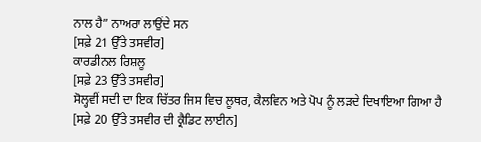ਨਾਲ ਹੈ” ਨਾਅਰਾ ਲਾਉਂਦੇ ਸਨ
[ਸਫ਼ੇ 21 ਉੱਤੇ ਤਸਵੀਰ]
ਕਾਰਡੀਨਲ ਰਿਸ਼ਲੂ
[ਸਫ਼ੇ 23 ਉੱਤੇ ਤਸਵੀਰ]
ਸੋਲ੍ਹਵੀਂ ਸਦੀ ਦਾ ਇਕ ਚਿੱਤਰ ਜਿਸ ਵਿਚ ਲੂਥਰ, ਕੈਲਵਿਨ ਅਤੇ ਪੋਪ ਨੂੰ ਲੜਦੇ ਦਿਖਾਇਆ ਗਿਆ ਹੈ
[ਸਫ਼ੇ 20 ਉੱਤੇ ਤਸਵੀਰ ਦੀ ਕ੍ਰੈਡਿਟ ਲਾਈਨ]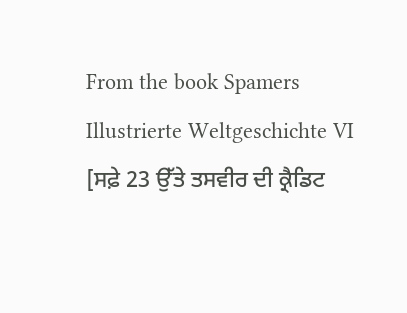From the book Spamers Illustrierte Weltgeschichte VI
[ਸਫ਼ੇ 23 ਉੱਤੇ ਤਸਵੀਰ ਦੀ ਕ੍ਰੈਡਿਟ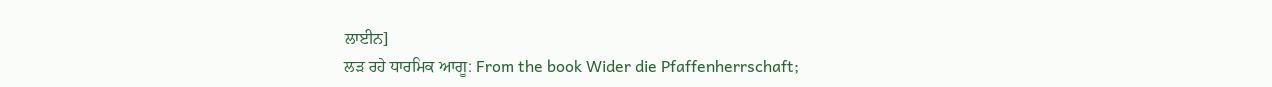ਲਾਈਨ]
ਲੜ ਰਹੇ ਧਾਰਮਿਕ ਆਗੂ: From the book Wider die Pfaffenherrschaft;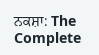ਨਕਸ਼ਾ: The Complete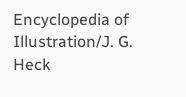Encyclopedia of Illustration/J. G. Heck